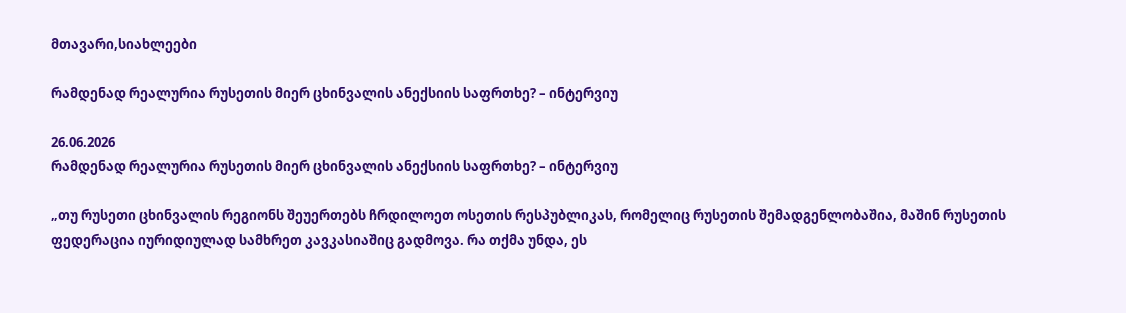მთავარი,სიახლეები

რამდენად რეალურია რუსეთის მიერ ცხინვალის ანექსიის საფრთხე? – ინტერვიუ

26.06.2026
რამდენად რეალურია რუსეთის მიერ ცხინვალის ანექსიის საფრთხე? – ინტერვიუ

„თუ რუსეთი ცხინვალის რეგიონს შეუერთებს ჩრდილოეთ ოსეთის რესპუბლიკას, რომელიც რუსეთის შემადგენლობაშია, მაშინ რუსეთის ფედერაცია იურიდიულად სამხრეთ კავკასიაშიც გადმოვა. რა თქმა უნდა, ეს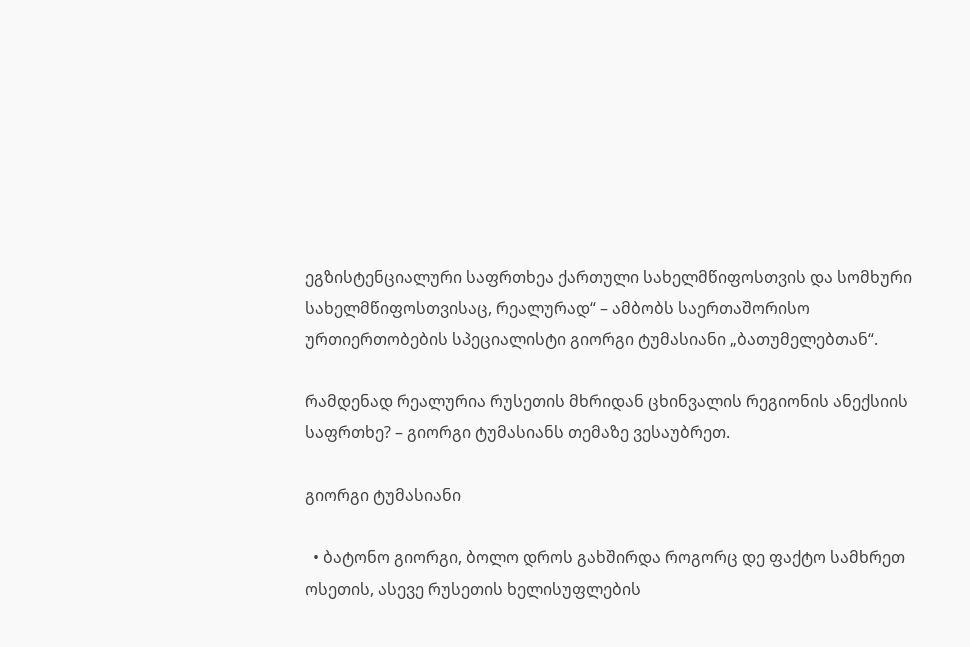ეგზისტენციალური საფრთხეა ქართული სახელმწიფოსთვის და სომხური სახელმწიფოსთვისაც, რეალურად“ – ამბობს საერთაშორისო ურთიერთობების სპეციალისტი გიორგი ტუმასიანი „ბათუმელებთან“.

რამდენად რეალურია რუსეთის მხრიდან ცხინვალის რეგიონის ანექსიის საფრთხე? – გიორგი ტუმასიანს თემაზე ვესაუბრეთ.

გიორგი ტუმასიანი

  • ბატონო გიორგი, ბოლო დროს გახშირდა როგორც დე ფაქტო სამხრეთ ოსეთის, ასევე რუსეთის ხელისუფლების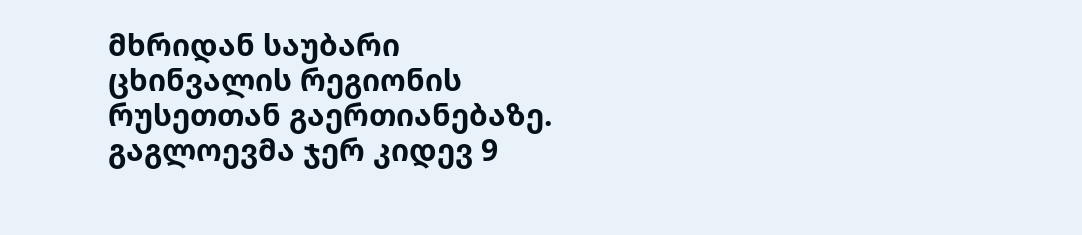მხრიდან საუბარი ცხინვალის რეგიონის რუსეთთან გაერთიანებაზე. გაგლოევმა ჯერ კიდევ 9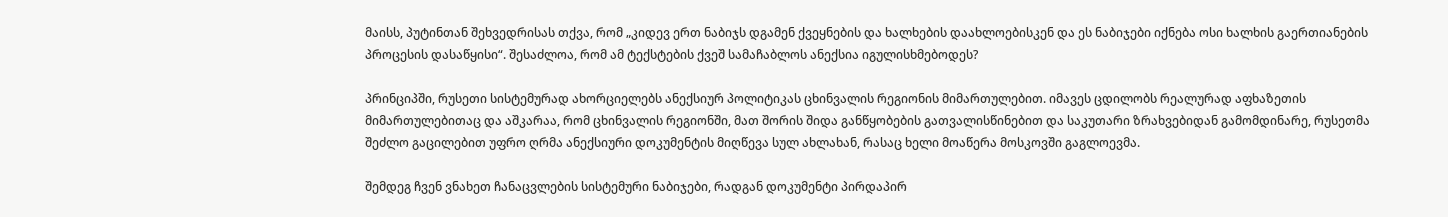მაისს, პუტინთან შეხვედრისას თქვა, რომ „კიდევ ერთ ნაბიჯს დგამენ ქვეყნების და ხალხების დაახლოებისკენ და ეს ნაბიჯები იქნება ოსი ხალხის გაერთიანების პროცესის დასაწყისი“. შესაძლოა, რომ ამ ტექსტების ქვეშ სამაჩაბლოს ანექსია იგულისხმებოდეს?

პრინციპში, რუსეთი სისტემურად ახორციელებს ანექსიურ პოლიტიკას ცხინვალის რეგიონის მიმართულებით. იმავეს ცდილობს რეალურად აფხაზეთის მიმართულებითაც და აშკარაა, რომ ცხინვალის რეგიონში, მათ შორის შიდა განწყობების გათვალისწინებით და საკუთარი ზრახვებიდან გამომდინარე, რუსეთმა შეძლო გაცილებით უფრო ღრმა ანექსიური დოკუმენტის მიღწევა სულ ახლახან, რასაც ხელი მოაწერა მოსკოვში გაგლოევმა.

შემდეგ ჩვენ ვნახეთ ჩანაცვლების სისტემური ნაბიჯები, რადგან დოკუმენტი პირდაპირ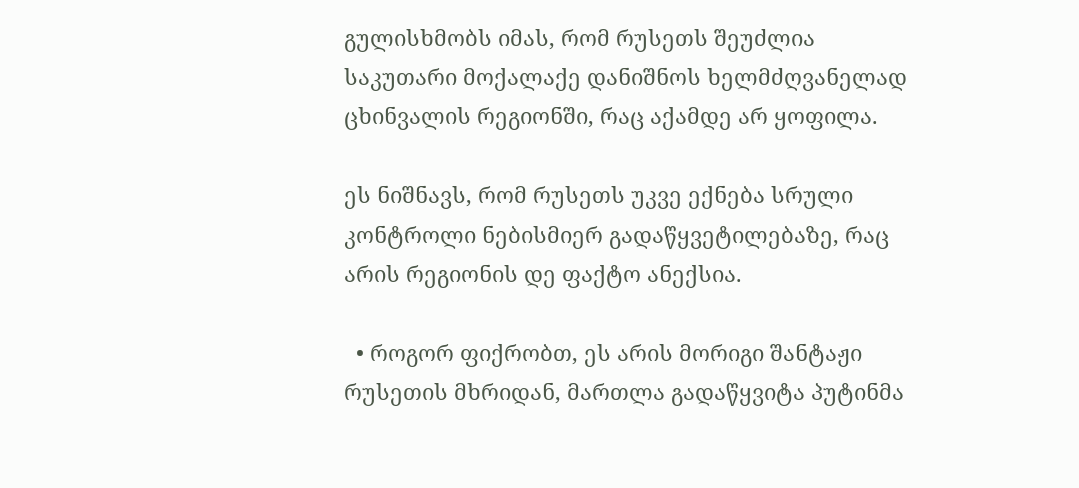გულისხმობს იმას, რომ რუსეთს შეუძლია საკუთარი მოქალაქე დანიშნოს ხელმძღვანელად ცხინვალის რეგიონში, რაც აქამდე არ ყოფილა.

ეს ნიშნავს, რომ რუსეთს უკვე ექნება სრული კონტროლი ნებისმიერ გადაწყვეტილებაზე, რაც არის რეგიონის დე ფაქტო ანექსია.

  • როგორ ფიქრობთ, ეს არის მორიგი შანტაჟი რუსეთის მხრიდან, მართლა გადაწყვიტა პუტინმა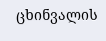ცხინვალის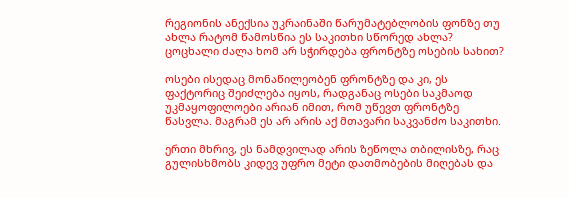რეგიონის ანექსია უკრაინაში წარუმატებლობის ფონზე თუ ახლა რატომ წამოსწია ეს საკითხი სწორედ ახლა? ცოცხალი ძალა ხომ არ სჭირდება ფრონტზე ოსების სახით?

ოსები ისედაც მონაწილეობენ ფრონტზე და კი, ეს ფაქტორიც შეიძლება იყოს, რადგანაც ოსები საკმაოდ უკმაყოფილოები არიან იმით, რომ უწევთ ფრონტზე წასვლა. მაგრამ ეს არ არის აქ მთავარი საკვანძო საკითხი.

ერთი მხრივ, ეს ნამდვილად არის ზეწოლა თბილისზე, რაც გულისხმობს კიდევ უფრო მეტი დათმობების მიღებას და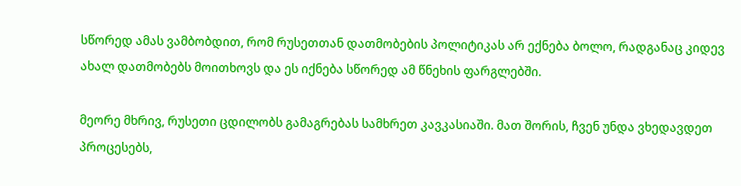სწორედ ამას ვამბობდით, რომ რუსეთთან დათმობების პოლიტიკას არ ექნება ბოლო, რადგანაც კიდევ ახალ დათმობებს მოითხოვს და ეს იქნება სწორედ ამ წნეხის ფარგლებში.

მეორე მხრივ, რუსეთი ცდილობს გამაგრებას სამხრეთ კავკასიაში. მათ შორის, ჩვენ უნდა ვხედავდეთ პროცესებს,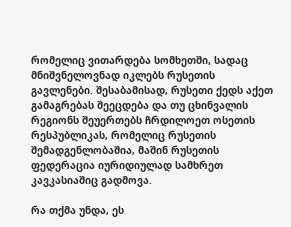რომელიც ვითარდება სომხეთში, სადაც მნიშვნელოვნად იკლებს რუსეთის გავლენები. შესაბამისად, რუსეთი ქედს აქეთ გამაგრებას შეეცდება და თუ ცხინვალის რეგიონს შეუერთებს ჩრდილოეთ ოსეთის რესპუბლიკას, რომელიც რუსეთის შემადგენლობაშია, მაშინ რუსეთის ფედერაცია იურიდიულად სამხრეთ კავკასიაშიც გადმოვა.

რა თქმა უნდა, ეს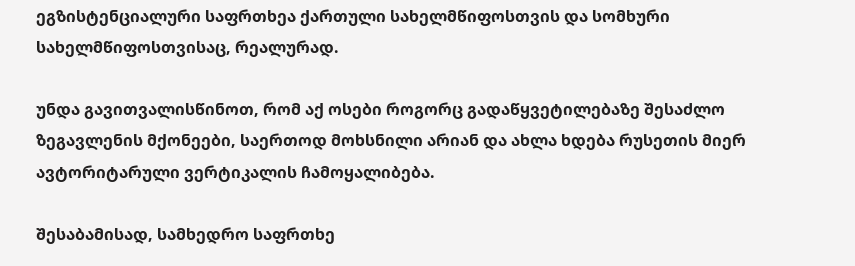ეგზისტენციალური საფრთხეა ქართული სახელმწიფოსთვის და სომხური სახელმწიფოსთვისაც, რეალურად.

უნდა გავითვალისწინოთ, რომ აქ ოსები როგორც გადაწყვეტილებაზე შესაძლო ზეგავლენის მქონეები, საერთოდ მოხსნილი არიან და ახლა ხდება რუსეთის მიერ ავტორიტარული ვერტიკალის ჩამოყალიბება.

შესაბამისად, სამხედრო საფრთხე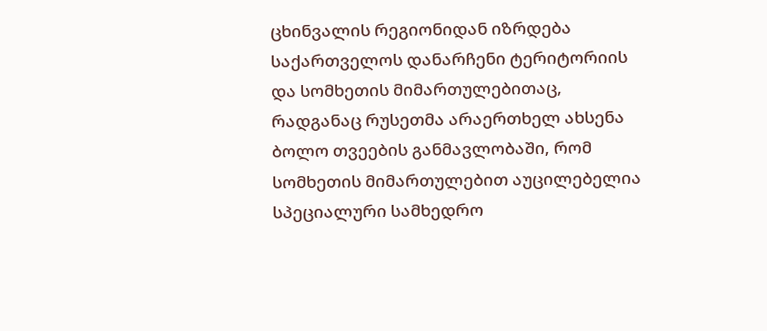ცხინვალის რეგიონიდან იზრდება საქართველოს დანარჩენი ტერიტორიის და სომხეთის მიმართულებითაც, რადგანაც რუსეთმა არაერთხელ ახსენა ბოლო თვეების განმავლობაში, რომ სომხეთის მიმართულებით აუცილებელია სპეციალური სამხედრო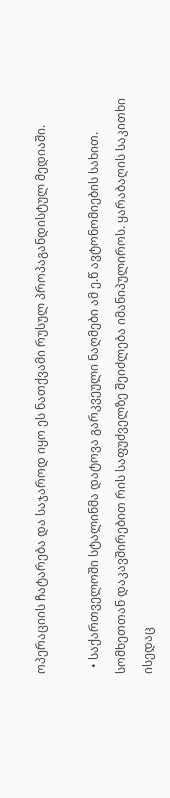ოპერაციის ჩატარება და საჯაროდ იყო ეს ნათქვამი რუსულ პროპაგანდისტულ მედიაში.

  • საქართველოში სტალინმა დატოვა გარკვეული ნაღმები ამ ე.წ ავტონომიების სახით. სომხეთთან დაკავშირებით რის საფუძველზე შეიძლება იმანიპულიროს. ყარაბაღის საკითხი ისედაც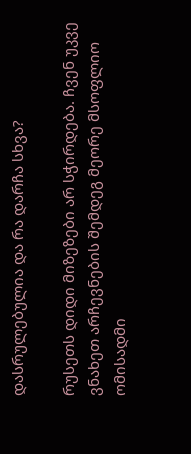დასრულებულია და რა დარჩა სხვა?

რუსეთს დიდი მიზეზები არ სჭირდება. ჩვენ უკვე ვნახეთ არჩევნების შემდეგ მეორე მსოფლიო ომისადმი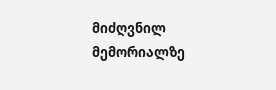მიძღვნილ მემორიალზე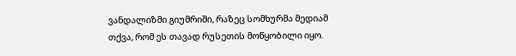ვანდალიზმი გიუმრიში, რაზეც სომხურმა მედიამ თქვა, რომ ეს თავად რუსეთის მოწყობილი იყო.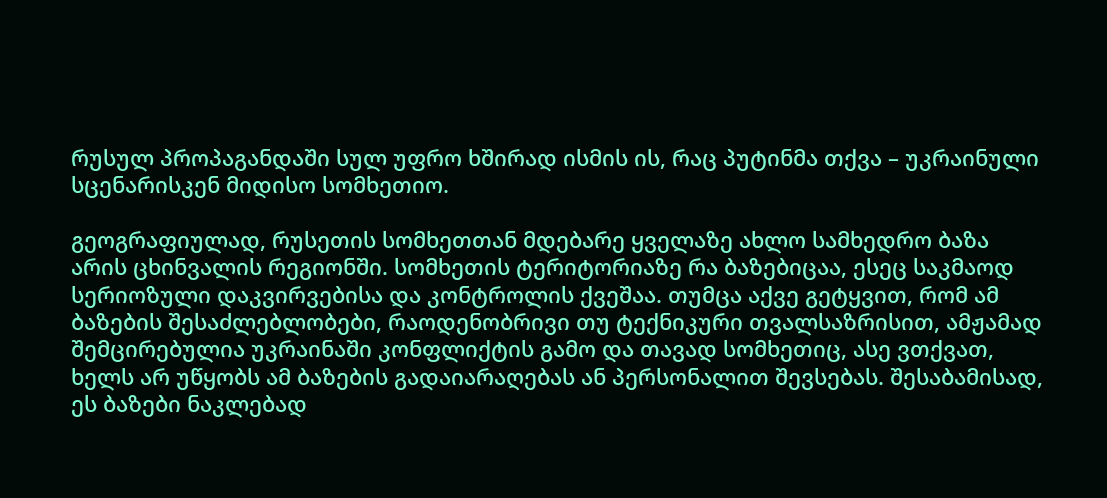რუსულ პროპაგანდაში სულ უფრო ხშირად ისმის ის, რაც პუტინმა თქვა – უკრაინული სცენარისკენ მიდისო სომხეთიო.

გეოგრაფიულად, რუსეთის სომხეთთან მდებარე ყველაზე ახლო სამხედრო ბაზა არის ცხინვალის რეგიონში. სომხეთის ტერიტორიაზე რა ბაზებიცაა, ესეც საკმაოდ სერიოზული დაკვირვებისა და კონტროლის ქვეშაა. თუმცა აქვე გეტყვით, რომ ამ ბაზების შესაძლებლობები, რაოდენობრივი თუ ტექნიკური თვალსაზრისით, ამჟამად შემცირებულია უკრაინაში კონფლიქტის გამო და თავად სომხეთიც, ასე ვთქვათ, ხელს არ უწყობს ამ ბაზების გადაიარაღებას ან პერსონალით შევსებას. შესაბამისად, ეს ბაზები ნაკლებად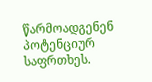წარმოადგენენ პოტენციურ საფრთხეს.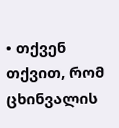• თქვენ თქვით, რომ ცხინვალის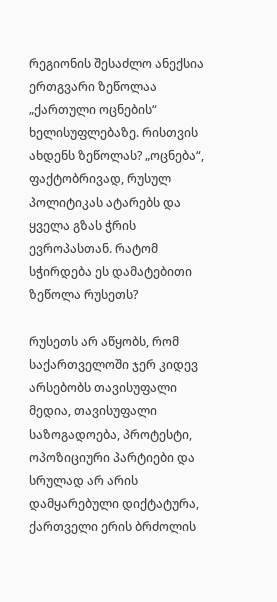რეგიონის შესაძლო ანექსია ერთგვარი ზეწოლაა „ქართული ოცნების“ ხელისუფლებაზე. რისთვის ახდენს ზეწოლას? „ოცნება“, ფაქტობრივად, რუსულ პოლიტიკას ატარებს და ყველა გზას ჭრის ევროპასთან. რატომ სჭირდება ეს დამატებითი ზეწოლა რუსეთს?

რუსეთს არ აწყობს, რომ საქართველოში ჯერ კიდევ არსებობს თავისუფალი მედია, თავისუფალი საზოგადოება, პროტესტი, ოპოზიციური პარტიები და სრულად არ არის დამყარებული დიქტატურა, ქართველი ერის ბრძოლის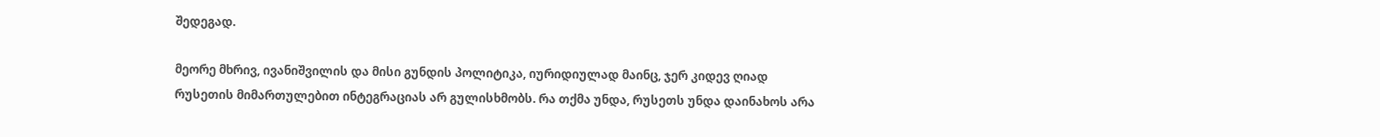შედეგად.

მეორე მხრივ, ივანიშვილის და მისი გუნდის პოლიტიკა, იურიდიულად მაინც, ჯერ კიდევ ღიად რუსეთის მიმართულებით ინტეგრაციას არ გულისხმობს. რა თქმა უნდა, რუსეთს უნდა დაინახოს არა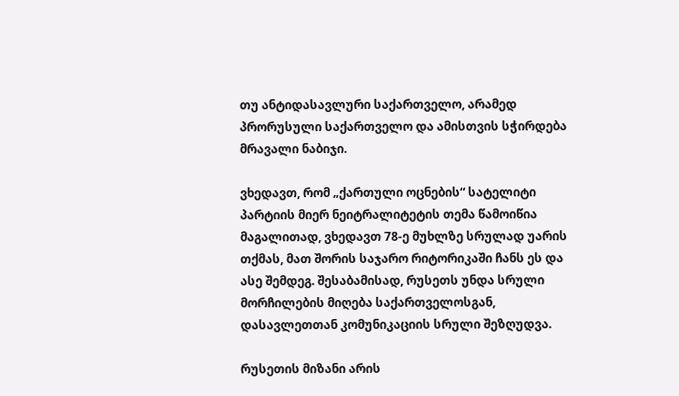თუ ანტიდასავლური საქართველო, არამედ პრორუსული საქართველო და ამისთვის სჭირდება მრავალი ნაბიჯი.

ვხედავთ, რომ „ქართული ოცნების“ სატელიტი პარტიის მიერ ნეიტრალიტეტის თემა წამოიწია მაგალითად, ვხედავთ 78-ე მუხლზე სრულად უარის თქმას, მათ შორის საჯარო რიტორიკაში ჩანს ეს და ასე შემდეგ. შესაბამისად, რუსეთს უნდა სრული მორჩილების მიღება საქართველოსგან, დასავლეთთან კომუნიკაციის სრული შეზღუდვა.

რუსეთის მიზანი არის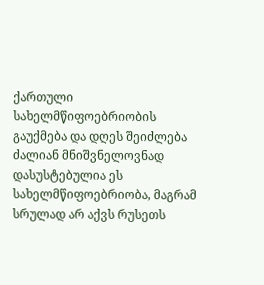ქართული სახელმწიფოებრიობის გაუქმება და დღეს შეიძლება ძალიან მნიშვნელოვნად დასუსტებულია ეს სახელმწიფოებრიობა, მაგრამ სრულად არ აქვს რუსეთს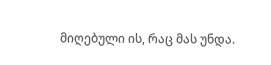მიღებული ის, რაც მას უნდა.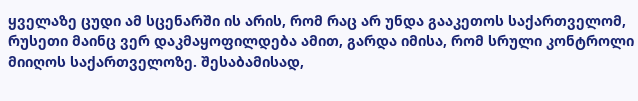ყველაზე ცუდი ამ სცენარში ის არის, რომ რაც არ უნდა გააკეთოს საქართველომ, რუსეთი მაინც ვერ დაკმაყოფილდება ამით, გარდა იმისა, რომ სრული კონტროლი მიიღოს საქართველოზე. შესაბამისად,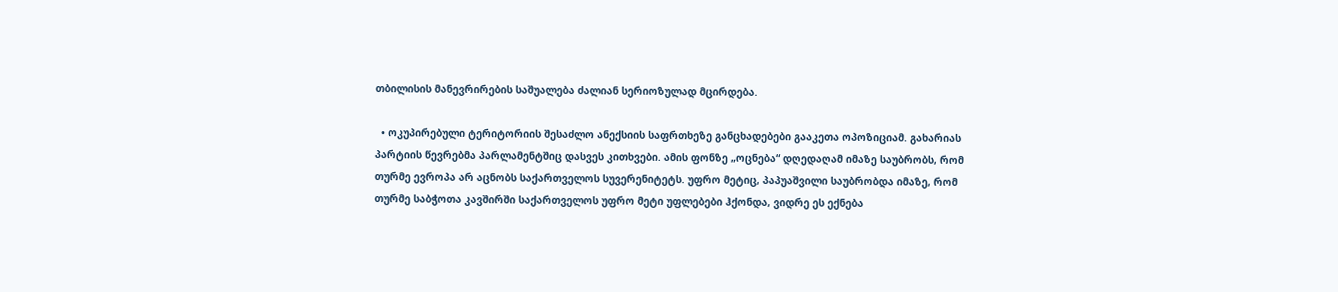თბილისის მანევრირების საშუალება ძალიან სერიოზულად მცირდება.

  • ოკუპირებული ტერიტორიის შესაძლო ანექსიის საფრთხეზე განცხადებები გააკეთა ოპოზიციამ. გახარიას პარტიის წევრებმა პარლამენტშიც დასვეს კითხვები. ამის ფონზე „ოცნება“ დღედაღამ იმაზე საუბრობს, რომ თურმე ევროპა არ აცნობს საქართველოს სუვერენიტეტს. უფრო მეტიც, პაპუაშვილი საუბრობდა იმაზე, რომ თურმე საბჭოთა კავშირში საქართველოს უფრო მეტი უფლებები ჰქონდა, ვიდრე ეს ექნება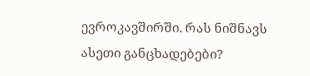ევროკავშირში. რას ნიშნავს ასეთი განცხადებები?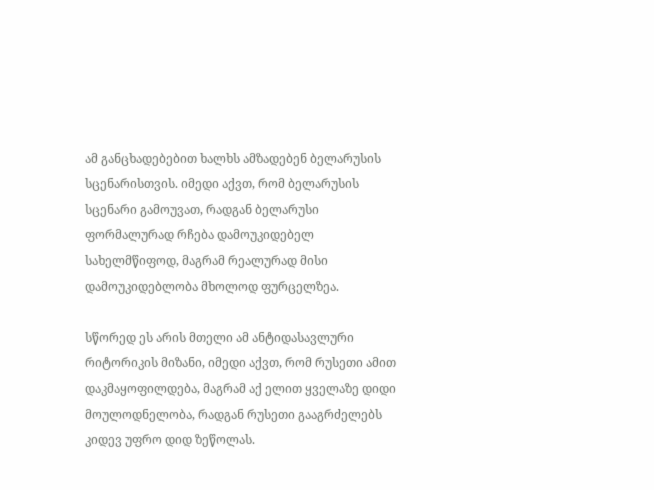ამ განცხადებებით ხალხს ამზადებენ ბელარუსის სცენარისთვის. იმედი აქვთ, რომ ბელარუსის სცენარი გამოუვათ, რადგან ბელარუსი ფორმალურად რჩება დამოუკიდებელ სახელმწიფოდ, მაგრამ რეალურად მისი დამოუკიდებლობა მხოლოდ ფურცელზეა.

სწორედ ეს არის მთელი ამ ანტიდასავლური რიტორიკის მიზანი, იმედი აქვთ, რომ რუსეთი ამით დაკმაყოფილდება, მაგრამ აქ ელით ყველაზე დიდი მოულოდნელობა, რადგან რუსეთი გააგრძელებს კიდევ უფრო დიდ ზეწოლას.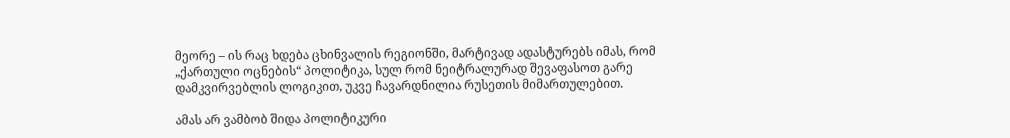მეორე – ის რაც ხდება ცხინვალის რეგიონში, მარტივად ადასტურებს იმას, რომ „ქართული ოცნების“ პოლიტიკა, სულ რომ ნეიტრალურად შევაფასოთ გარე დამკვირვებლის ლოგიკით, უკვე ჩავარდნილია რუსეთის მიმართულებით.

ამას არ ვამბობ შიდა პოლიტიკური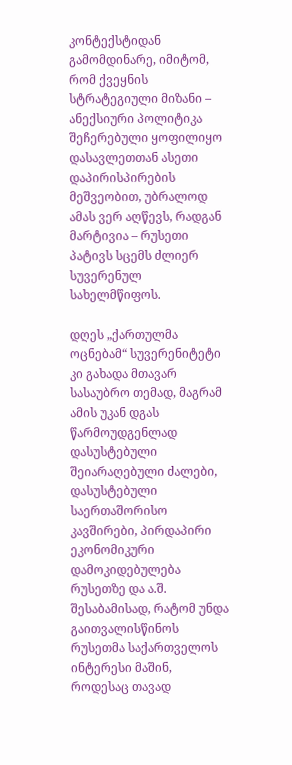კონტექსტიდან გამომდინარე, იმიტომ, რომ ქვეყნის სტრატეგიული მიზანი – ანექსიური პოლიტიკა შეჩერებული ყოფილიყო დასავლეთთან ასეთი დაპირისპირების მეშვეობით, უბრალოდ ამას ვერ აღწევს, რადგან მარტივია – რუსეთი პატივს სცემს ძლიერ სუვერენულ სახელმწიფოს.

დღეს „ქართულმა ოცნებამ“ სუვერენიტეტი კი გახადა მთავარ სასაუბრო თემად, მაგრამ ამის უკან დგას წარმოუდგენლად დასუსტებული შეიარაღებული ძალები, დასუსტებული საერთაშორისო კავშირები, პირდაპირი ეკონომიკური დამოკიდებულება რუსეთზე და ა.შ. შესაბამისად, რატომ უნდა გაითვალისწინოს რუსეთმა საქართველოს ინტერესი მაშინ, როდესაც თავად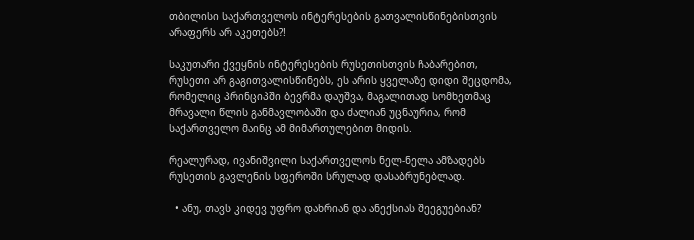თბილისი საქართველოს ინტერესების გათვალისწინებისთვის არაფერს არ აკეთებს?!

საკუთარი ქვეყნის ინტერესების რუსეთისთვის ჩაბარებით, რუსეთი არ გაგითვალისწინებს, ეს არის ყველაზე დიდი შეცდომა, რომელიც პრინციპში ბევრმა დაუშვა, მაგალითად სომხეთმაც მრავალი წლის განმავლობაში და ძალიან უცნაურია, რომ საქართველო მაინც ამ მიმართულებით მიდის.

რეალურად, ივანიშვილი საქართველოს ნელ-ნელა ამზადებს რუსეთის გავლენის სფეროში სრულად დასაბრუნებლად.

  • ანუ, თავს კიდევ უფრო დახრიან და ანექსიას შეეგუებიან?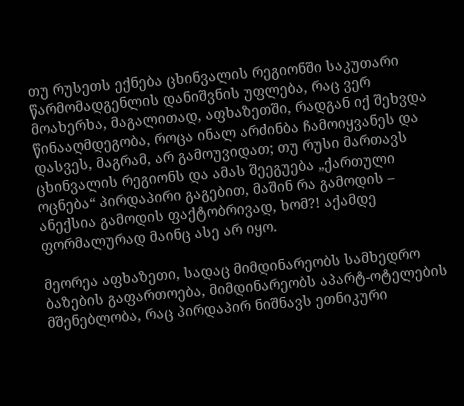თუ რუსეთს ექნება ცხინვალის რეგიონში საკუთარი წარმომადგენლის დანიშვნის უფლება, რაც ვერ მოახერხა, მაგალითად, აფხაზეთში, რადგან იქ შეხვდა წინააღმდეგობა, როცა ინალ არძინბა ჩამოიყვანეს და დასვეს, მაგრამ, არ გამოუვიდათ; თუ რუსი მართავს ცხინვალის რეგიონს და ამას შეეგუება „ქართული ოცნება“ პირდაპირი გაგებით, მაშინ რა გამოდის – ანექსია გამოდის ფაქტობრივად, ხომ?! აქამდე ფორმალურად მაინც ასე არ იყო.

მეორეა აფხაზეთი, სადაც მიმდინარეობს სამხედრო ბაზების გაფართოება, მიმდინარეობს აპარტ-ოტელების მშენებლობა, რაც პირდაპირ ნიშნავს ეთნიკური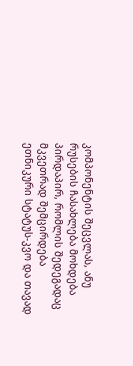კომპონენტის შეცვლას, ანუ რუსების ჩასახლება მოხდება პირდაპირ, რომლის შედეგადაც მკვეთრად შემცირდება ეთნიკური სტატუს-კვო და თავად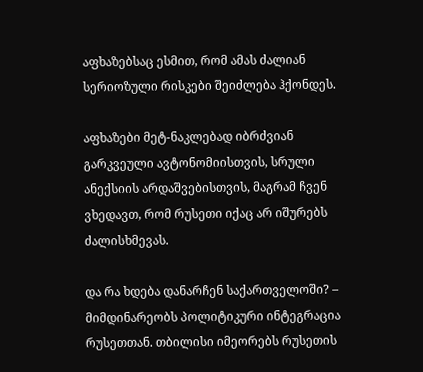აფხაზებსაც ესმით, რომ ამას ძალიან სერიოზული რისკები შეიძლება ჰქონდეს.

აფხაზები მეტ-ნაკლებად იბრძვიან გარკვეული ავტონომიისთვის, სრული ანექსიის არდაშვებისთვის, მაგრამ ჩვენ ვხედავთ, რომ რუსეთი იქაც არ იშურებს ძალისხმევას.

და რა ხდება დანარჩენ საქართველოში? – მიმდინარეობს პოლიტიკური ინტეგრაცია რუსეთთან. თბილისი იმეორებს რუსეთის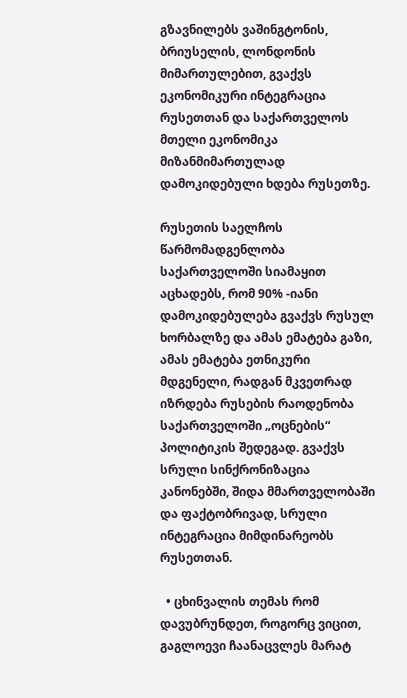გზავნილებს ვაშინგტონის, ბრიუსელის, ლონდონის მიმართულებით, გვაქვს ეკონომიკური ინტეგრაცია რუსეთთან და საქართველოს მთელი ეკონომიკა მიზანმიმართულად დამოკიდებული ხდება რუსეთზე.

რუსეთის საელჩოს წარმომადგენლობა საქართველოში სიამაყით აცხადებს, რომ 90% -იანი დამოკიდებულება გვაქვს რუსულ ხორბალზე და ამას ემატება გაზი, ამას ემატება ეთნიკური მდგენელი, რადგან მკვეთრად იზრდება რუსების რაოდენობა საქართველოში „ოცნების“ პოლიტიკის შედეგად. გვაქვს სრული სინქრონიზაცია კანონებში, შიდა მმართველობაში და ფაქტობრივად, სრული ინტეგრაცია მიმდინარეობს რუსეთთან.

  • ცხინვალის თემას რომ დავუბრუნდეთ, როგორც ვიცით, გაგლოევი ჩაანაცვლეს მარატ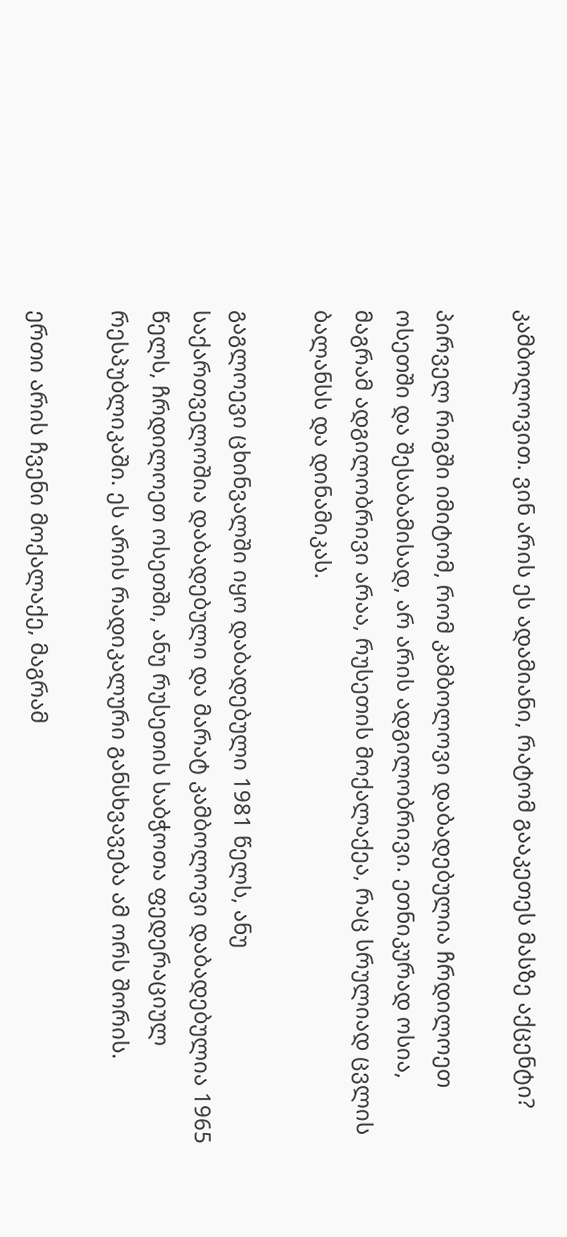კამბოლოვით. ვინ არის ეს ადამიანი, რატომ გააკეთეს მასზე აქცენტი?

პირველ რიგში იმიტომ, რომ კამბოლოვი დაბადებულია ჩრდილოეთ ოსეთში და შესაბამისად, არ არის ადგილობრივი. ეთნიკურად ოსია, მაგრამ ადგილობრივი არაა, რუსეთის მოქალაქეა, რაც სრულიად ცვლის ბალანსს და დინამიკას.

გაგლოევი ცხინვალში იყო დაბადებული 1981 წელს, ანუ საქართველოშია დაბადებული და მარატ კამბოლოვი დაბადებულია 1965 წელს, ჩრდილოეთ ოსეთში, ანუ რუსეთის საბჭოთა ფედერაციულ რესპუბლიკაში. ეს არის რადიკალური განსხვავება ამ ორს შორის.

ერთი არის ჩვენი მოქალაქე, მაგრამ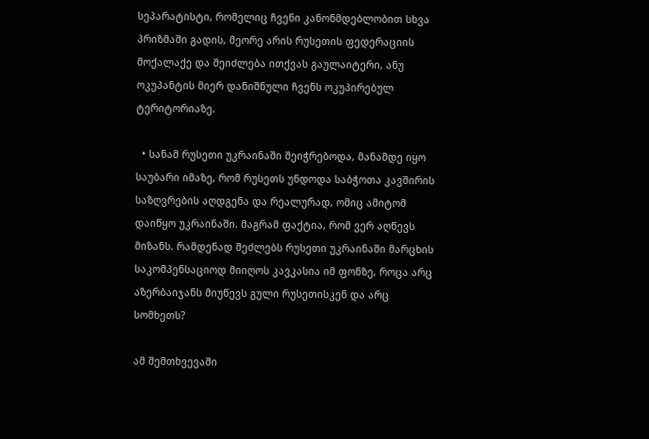სეპარატისტი, რომელიც ჩვენი კანონმდებლობით სხვა პრიზმაში გადის, მეორე არის რუსეთის ფედერაციის მოქალაქე და შეიძლება ითქვას გაულაიტერი, ანუ ოკუპანტის მიერ დანიშნული ჩვენს ოკუპირებულ ტერიტორიაზე.

  • სანამ რუსეთი უკრაინაში შეიჭრებოდა, მანამდე იყო საუბარი იმაზე, რომ რუსეთს უნდოდა საბჭოთა კავშირის საზღვრების აღდგენა და რეალურად, ომიც ამიტომ დაიწყო უკრაინაში. მაგრამ ფაქტია, რომ ვერ აღწევს მიზანს. რამდენად შეძლებს რუსეთი უკრაინაში მარცხის საკომპენსაციოდ მიიღოს კავკასია იმ ფონზე, როცა არც აზერბაიჯანს მიუწევს გული რუსეთისკენ და არც სომხეთს?

ამ შემთხვევაში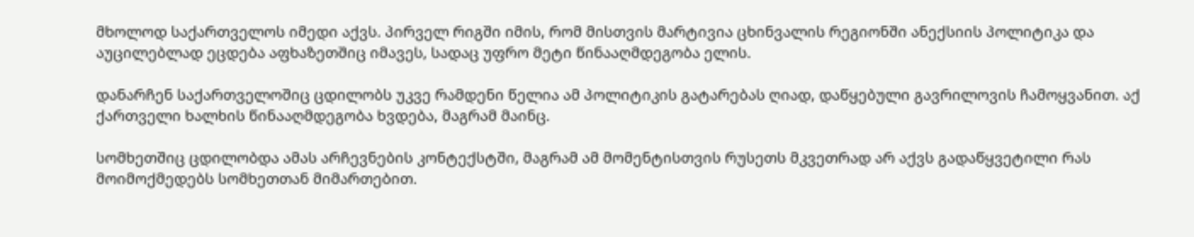მხოლოდ საქართველოს იმედი აქვს. პირველ რიგში იმის, რომ მისთვის მარტივია ცხინვალის რეგიონში ანექსიის პოლიტიკა და აუცილებლად ეცდება აფხაზეთშიც იმავეს, სადაც უფრო მეტი წინააღმდეგობა ელის.

დანარჩენ საქართველოშიც ცდილობს უკვე რამდენი წელია ამ პოლიტიკის გატარებას ღიად, დაწყებული გავრილოვის ჩამოყვანით. აქ ქართველი ხალხის წინააღმდეგობა ხვდება, მაგრამ მაინც.

სომხეთშიც ცდილობდა ამას არჩევნების კონტექსტში, მაგრამ ამ მომენტისთვის რუსეთს მკვეთრად არ აქვს გადაწყვეტილი რას მოიმოქმედებს სომხეთთან მიმართებით.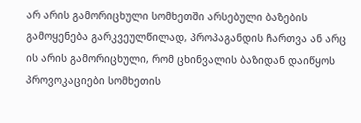არ არის გამორიცხული სომხეთში არსებული ბაზების გამოყენება გარკვეულწილად, პროპაგანდის ჩართვა ან არც ის არის გამორიცხული, რომ ცხინვალის ბაზიდან დაიწყოს პროვოკაციები სომხეთის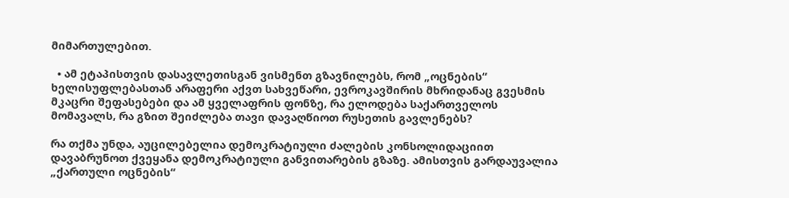მიმართულებით.

  • ამ ეტაპისთვის დასავლეთისგან ვისმენთ გზავნილებს, რომ „ოცნების“ ხელისუფლებასთან არაფერი აქვთ სახვეწარი, ევროკავშირის მხრიდანაც გვესმის მკაცრი შეფასებები და ამ ყველაფრის ფონზე, რა ელოდება საქართველოს მომავალს, რა გზით შეიძლება თავი დავაღწიოთ რუსეთის გავლენებს?

რა თქმა უნდა, აუცილებელია დემოკრატიული ძალების კონსოლიდაციით დავაბრუნოთ ქვეყანა დემოკრატიული განვითარების გზაზე. ამისთვის გარდაუვალია „ქართული ოცნების“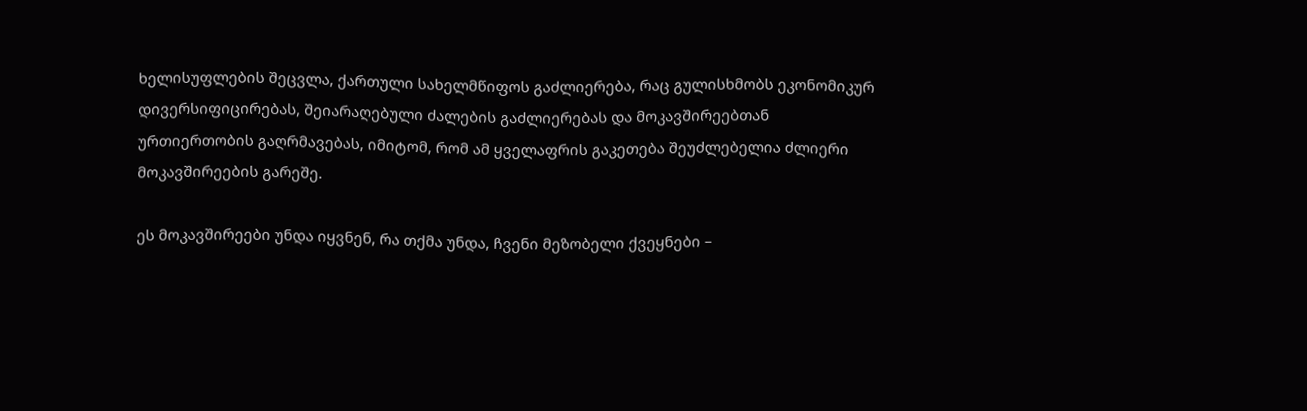ხელისუფლების შეცვლა, ქართული სახელმწიფოს გაძლიერება, რაც გულისხმობს ეკონომიკურ დივერსიფიცირებას, შეიარაღებული ძალების გაძლიერებას და მოკავშირეებთან ურთიერთობის გაღრმავებას, იმიტომ, რომ ამ ყველაფრის გაკეთება შეუძლებელია ძლიერი მოკავშირეების გარეშე.

ეს მოკავშირეები უნდა იყვნენ, რა თქმა უნდა, ჩვენი მეზობელი ქვეყნები –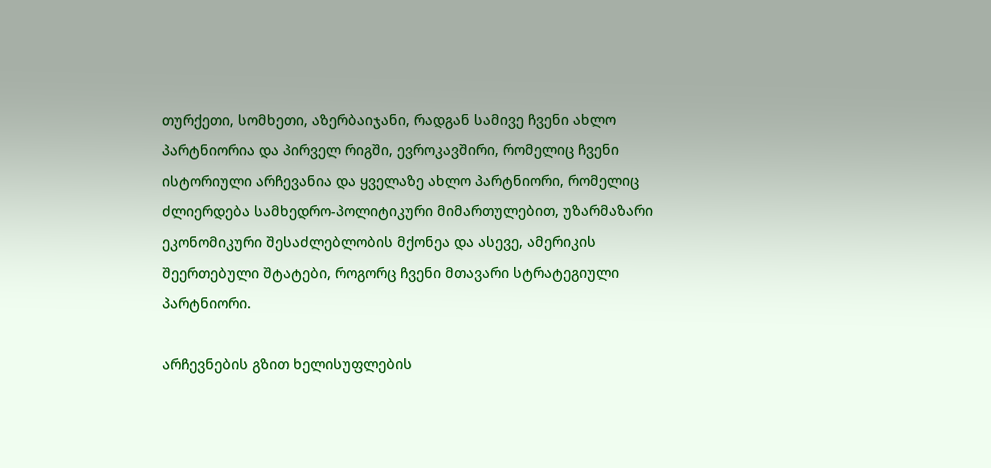თურქეთი, სომხეთი, აზერბაიჯანი, რადგან სამივე ჩვენი ახლო პარტნიორია და პირველ რიგში, ევროკავშირი, რომელიც ჩვენი ისტორიული არჩევანია და ყველაზე ახლო პარტნიორი, რომელიც ძლიერდება სამხედრო-პოლიტიკური მიმართულებით, უზარმაზარი ეკონომიკური შესაძლებლობის მქონეა და ასევე, ამერიკის შეერთებული შტატები, როგორც ჩვენი მთავარი სტრატეგიული პარტნიორი.

არჩევნების გზით ხელისუფლების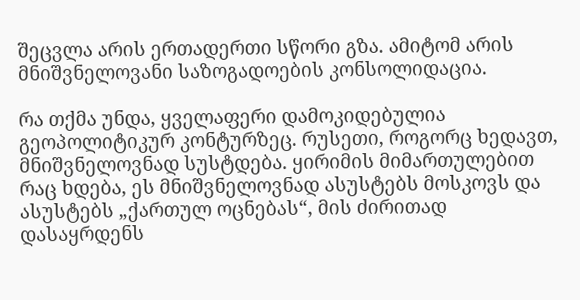შეცვლა არის ერთადერთი სწორი გზა. ამიტომ არის მნიშვნელოვანი საზოგადოების კონსოლიდაცია.

რა თქმა უნდა, ყველაფერი დამოკიდებულია გეოპოლიტიკურ კონტურზეც. რუსეთი, როგორც ხედავთ, მნიშვნელოვნად სუსტდება. ყირიმის მიმართულებით რაც ხდება, ეს მნიშვნელოვნად ასუსტებს მოსკოვს და ასუსტებს „ქართულ ოცნებას“, მის ძირითად დასაყრდენს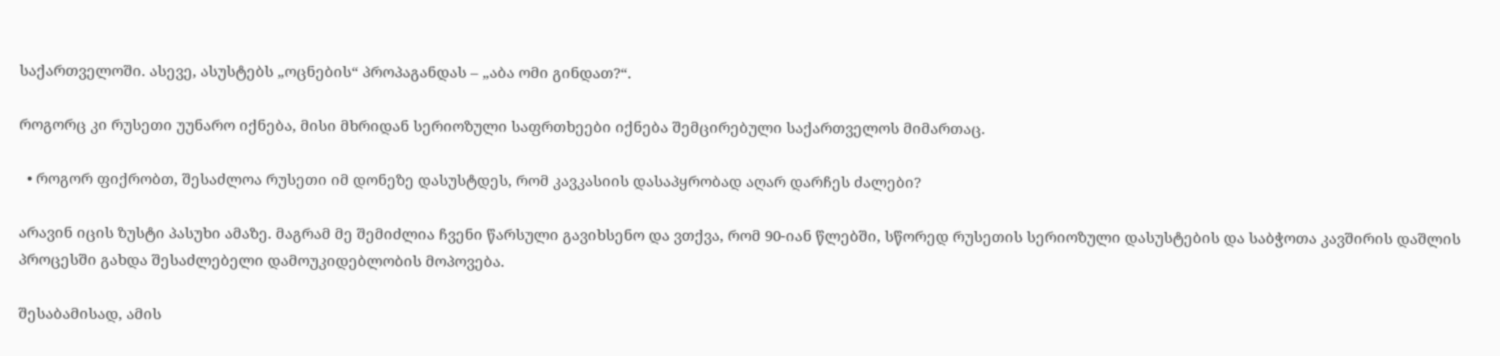საქართველოში. ასევე, ასუსტებს „ოცნების“ პროპაგანდას – „აბა ომი გინდათ?“.

როგორც კი რუსეთი უუნარო იქნება, მისი მხრიდან სერიოზული საფრთხეები იქნება შემცირებული საქართველოს მიმართაც.

  • როგორ ფიქრობთ, შესაძლოა რუსეთი იმ დონეზე დასუსტდეს, რომ კავკასიის დასაპყრობად აღარ დარჩეს ძალები?

არავინ იცის ზუსტი პასუხი ამაზე. მაგრამ მე შემიძლია ჩვენი წარსული გავიხსენო და ვთქვა, რომ 90-იან წლებში, სწორედ რუსეთის სერიოზული დასუსტების და საბჭოთა კავშირის დაშლის პროცესში გახდა შესაძლებელი დამოუკიდებლობის მოპოვება.

შესაბამისად, ამის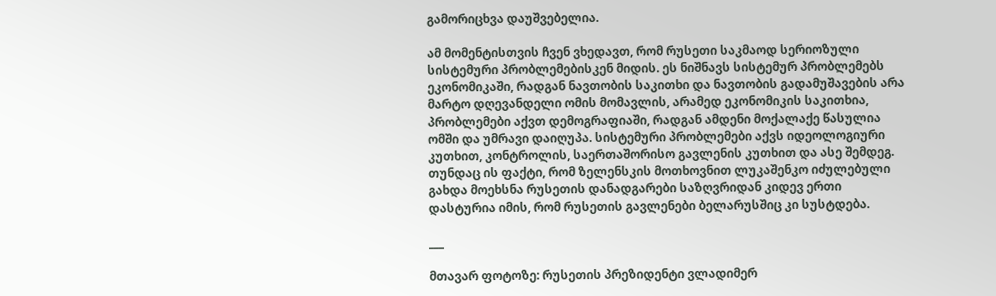გამორიცხვა დაუშვებელია.

ამ მომენტისთვის ჩვენ ვხედავთ, რომ რუსეთი საკმაოდ სერიოზული სისტემური პრობლემებისკენ მიდის. ეს ნიშნავს სისტემურ პრობლემებს ეკონომიკაში, რადგან ნავთობის საკითხი და ნავთობის გადამუშავების არა მარტო დღევანდელი ომის მომავლის, არამედ ეკონომიკის საკითხია, პრობლემები აქვთ დემოგრაფიაში, რადგან ამდენი მოქალაქე წასულია ომში და უმრავი დაიღუპა. სისტემური პრობლემები აქვს იდეოლოგიური კუთხით, კონტროლის, საერთაშორისო გავლენის კუთხით და ასე შემდეგ. თუნდაც ის ფაქტი, რომ ზელენსკის მოთხოვნით ლუკაშენკო იძულებული გახდა მოეხსნა რუსეთის დანადგარები საზღვრიდან კიდევ ერთი დასტურია იმის, რომ რუსეთის გავლენები ბელარუსშიც კი სუსტდება.

___

მთავარ ფოტოზე: რუსეთის პრეზიდენტი ვლადიმერ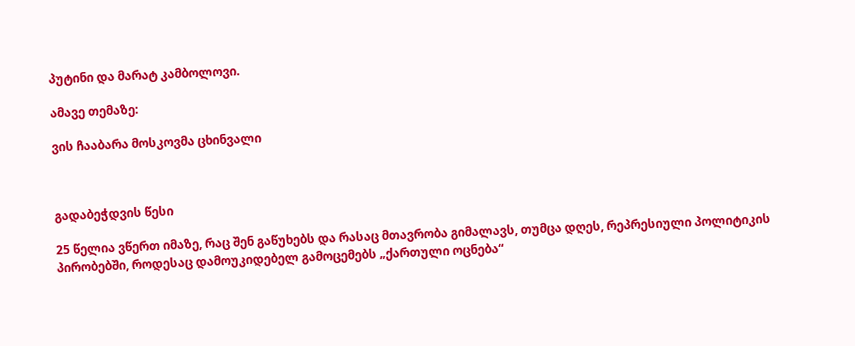პუტინი და მარატ კამბოლოვი.

ამავე თემაზე:

ვის ჩააბარა მოსკოვმა ცხინვალი



გადაბეჭდვის წესი

25 წელია ვწერთ იმაზე, რაც შენ გაწუხებს და რასაც მთავრობა გიმალავს, თუმცა დღეს, რეპრესიული პოლიტიკის პირობებში, როდესაც დამოუკიდებელ გამოცემებს „ქართული ოცნება“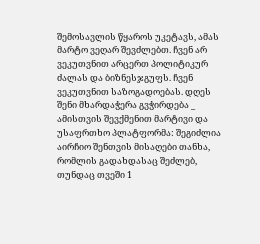შემოსავლის წყაროს უკეტავს, ამას მარტო ვეღარ შევძლებთ. ჩვენ არ ვეკუთვნით არცერთ პოლიტიკურ ძალას და ბიზნესჯგუფს. ჩვენ ვეკუთვნით საზოგადოებას. დღეს შენი მხარდაჭერა გვჭირდება _ ამისთვის შევქმენით მარტივი და უსაფრთხო პლატფორმა: შეგიძლია აირჩიო შენთვის მისაღები თანხა, რომლის გადახდასაც შეძლებ, თუნდაც თვეში 1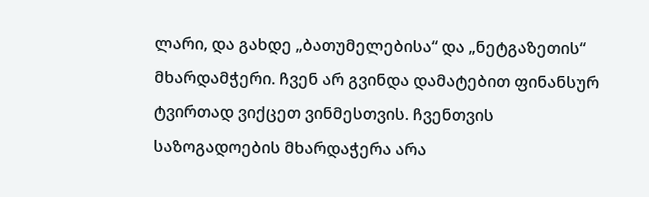ლარი, და გახდე „ბათუმელებისა“ და „ნეტგაზეთის“ მხარდამჭერი. ჩვენ არ გვინდა დამატებით ფინანსურ ტვირთად ვიქცეთ ვინმესთვის. ჩვენთვის საზოგადოების მხარდაჭერა არა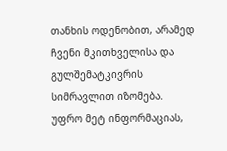თანხის ოდენობით, არამედ ჩვენი მკითხველისა და გულშემატკივრის სიმრავლით იზომება.
უფრო მეტ ინფორმაციას,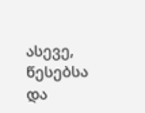ასევე, წესებსა და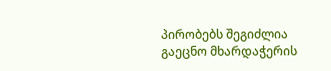პირობებს შეგიძლია გაეცნო მხარდაჭერის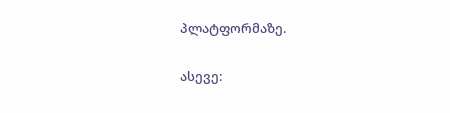პლატფორმაზე.

ასევე: